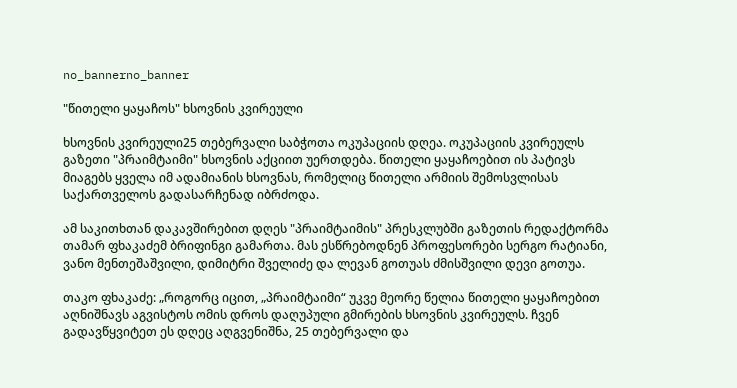no_bannerno_banner

"წითელი ყაყაჩოს" ხსოვნის კვირეული

ხსოვნის კვირეული25 თებერვალი საბჭოთა ოკუპაციის დღეა. ოკუპაციის კვირეულს გაზეთი "პრაიმტაიმი" ხსოვნის აქციით უერთდება. წითელი ყაყაჩოებით ის პატივს მიაგებს ყველა იმ ადამიანის ხსოვნას, რომელიც წითელი არმიის შემოსვლისას საქართველოს გადასარჩენად იბრძოდა.

ამ საკითხთან დაკავშირებით დღეს "პრაიმტაიმის" პრესკლუბში გაზეთის რედაქტორმა თამარ ფხაკაძემ ბრიფინგი გამართა. მას ესწრებოდნენ პროფესორები სერგო რატიანი, ვანო მენთეშაშვილი, დიმიტრი შველიძე და ლევან გოთუას ძმისშვილი დევი გოთუა.

თაკო ფხაკაძე: „როგორც იცით, „პრაიმტაიმი“ უკვე მეორე წელია წითელი ყაყაჩოებით აღნიშნავს აგვისტოს ომის დროს დაღუპული გმირების ხსოვნის კვირეულს. ჩვენ გადავწყვიტეთ ეს დღეც აღგვენიშნა, 25 თებერვალი და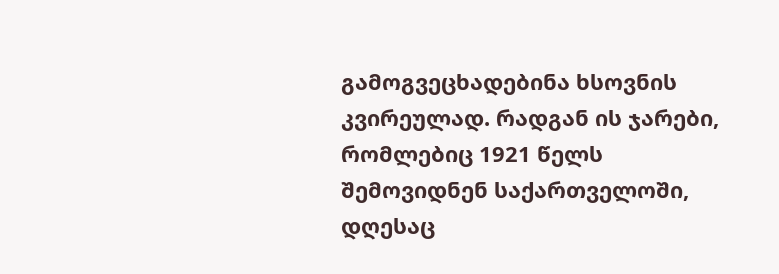გამოგვეცხადებინა ხსოვნის კვირეულად. რადგან ის ჯარები, რომლებიც 1921 წელს შემოვიდნენ საქართველოში, დღესაც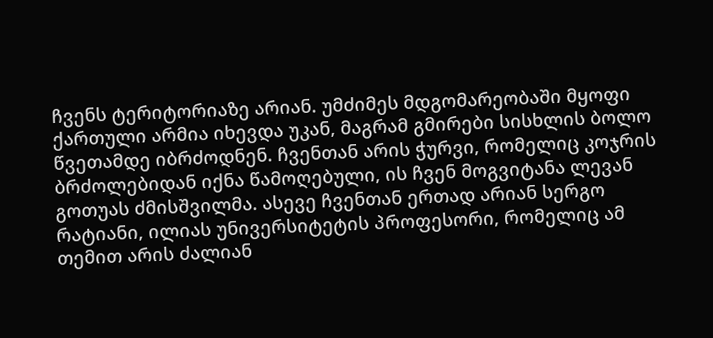ჩვენს ტერიტორიაზე არიან. უმძიმეს მდგომარეობაში მყოფი ქართული არმია იხევდა უკან, მაგრამ გმირები სისხლის ბოლო წვეთამდე იბრძოდნენ. ჩვენთან არის ჭურვი, რომელიც კოჯრის ბრძოლებიდან იქნა წამოღებული, ის ჩვენ მოგვიტანა ლევან გოთუას ძმისშვილმა. ასევე ჩვენთან ერთად არიან სერგო რატიანი, ილიას უნივერსიტეტის პროფესორი, რომელიც ამ თემით არის ძალიან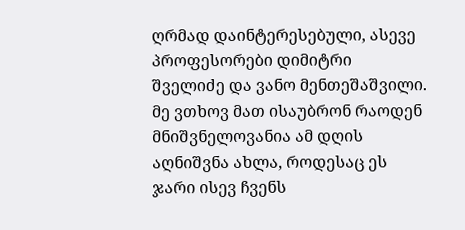ღრმად დაინტერესებული, ასევე პროფესორები დიმიტრი შველიძე და ვანო მენთეშაშვილი. მე ვთხოვ მათ ისაუბრონ რაოდენ მნიშვნელოვანია ამ დღის აღნიშვნა ახლა, როდესაც ეს ჯარი ისევ ჩვენს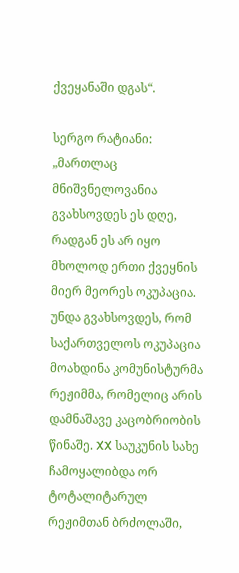ქვეყანაში დგას“.

სერგო რატიანი: „მართლაც მნიშვნელოვანია გვახსოვდეს ეს დღე, რადგან ეს არ იყო მხოლოდ ერთი ქვეყნის მიერ მეორეს ოკუპაცია. უნდა გვახსოვდეს, რომ საქართველოს ოკუპაცია მოახდინა კომუნისტურმა რეჟიმმა, რომელიც არის დამნაშავე კაცობრიობის წინაშე. XX საუკუნის სახე ჩამოყალიბდა ორ ტოტალიტარულ რეჟიმთან ბრძოლაში,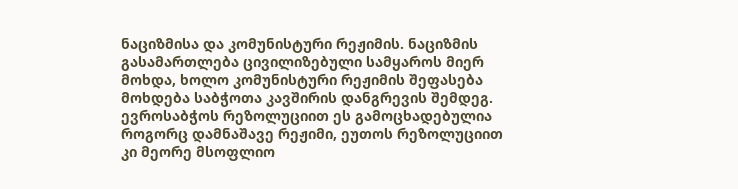ნაციზმისა და კომუნისტური რეჟიმის. ნაციზმის გასამართლება ცივილიზებული სამყაროს მიერ მოხდა, ხოლო კომუნისტური რეჟიმის შეფასება მოხდება საბჭოთა კავშირის დანგრევის შემდეგ. ევროსაბჭოს რეზოლუციით ეს გამოცხადებულია როგორც დამნაშავე რეჟიმი, ეუთოს რეზოლუციით კი მეორე მსოფლიო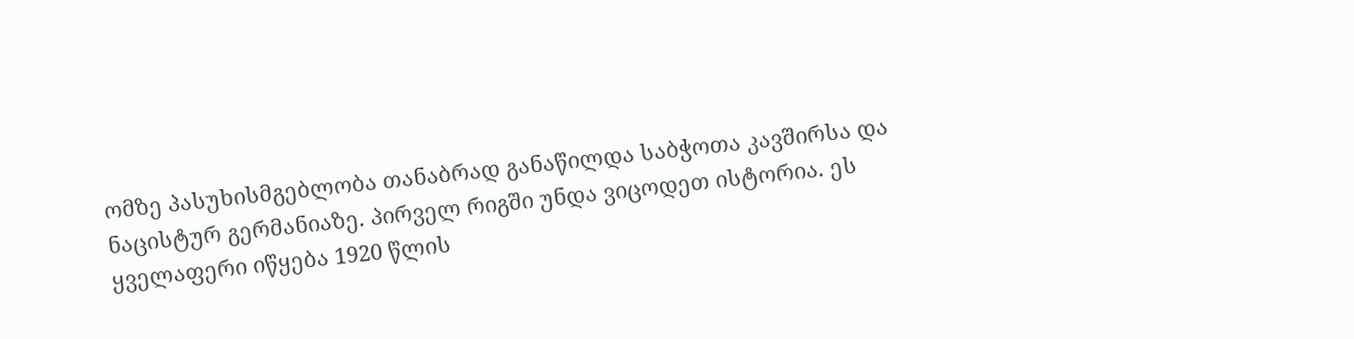ომზე პასუხისმგებლობა თანაბრად განაწილდა საბჭოთა კავშირსა და ნაცისტურ გერმანიაზე. პირველ რიგში უნდა ვიცოდეთ ისტორია. ეს ყველაფერი იწყება 1920 წლის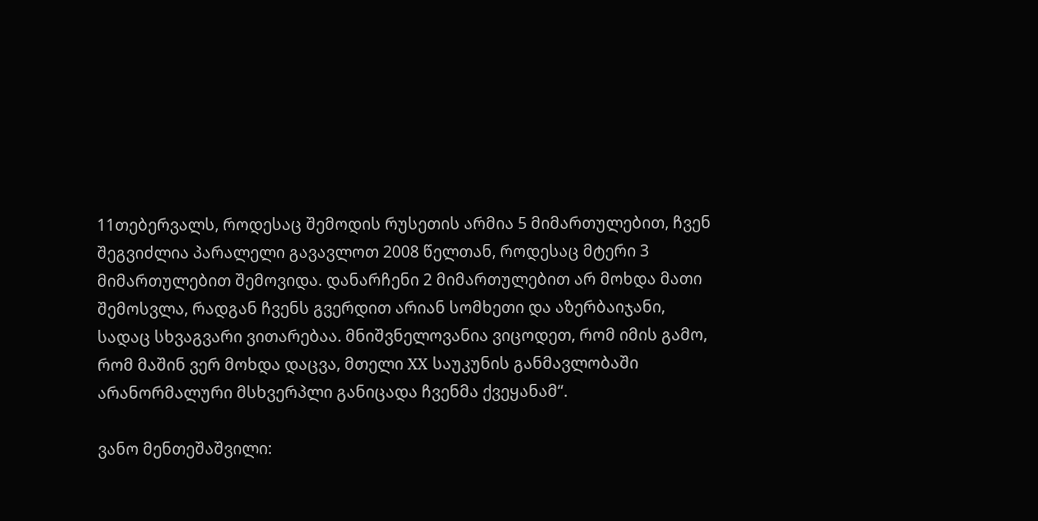11თებერვალს, როდესაც შემოდის რუსეთის არმია 5 მიმართულებით, ჩვენ შეგვიძლია პარალელი გავავლოთ 2008 წელთან, როდესაც მტერი 3 მიმართულებით შემოვიდა. დანარჩენი 2 მიმართულებით არ მოხდა მათი შემოსვლა, რადგან ჩვენს გვერდით არიან სომხეთი და აზერბაიჯანი, სადაც სხვაგვარი ვითარებაა. მნიშვნელოვანია ვიცოდეთ, რომ იმის გამო, რომ მაშინ ვერ მოხდა დაცვა, მთელი XX საუკუნის განმავლობაში არანორმალური მსხვერპლი განიცადა ჩვენმა ქვეყანამ“.

ვანო მენთეშაშვილი: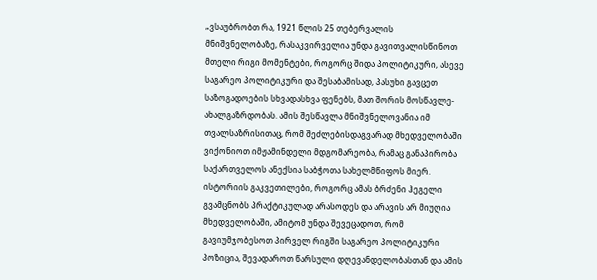„ვსაუბრობთ რა, 1921 წლის 25 თებერვალის მნიშვნელობაზე, რასაკვირველია უნდა გავითვალისწინოთ მთელი რიგი მომენტები, როგორც შიდა პოლიტიკური, ასევე საგარეო პოლიტიკური და შესაბამისად, პასუხი გავცეთ საზოგადოების სხვადასხვა ფენებს, მათ შორის მოსწავლე-ახალგაზრდობას. ამის შესწავლა მნიშვნელოვანია იმ თვალსაზრისითაც, რომ შეძლებისდაგვარად მხედველობაში ვიქონიოთ იმჟამინდელი მდგომარეობა, რამაც განაპირობა საქართველოს ანექსია საბჭოთა სახელმწიფოს მიერ. ისტორიის გაკვეთილები, როგორც ამას ბრძენი ჰეგელი გვამცნობს პრაქტიკულად არასოდეს და არავის არ მიუღია მხედველობაში, ამიტომ უნდა შევეცადოთ, რომ გავიუმჯობესოთ პირველ რიგში საგარეო პოლიტიკური პოზიცია, შევადაროთ წარსული დღევანდელობასთან და ამის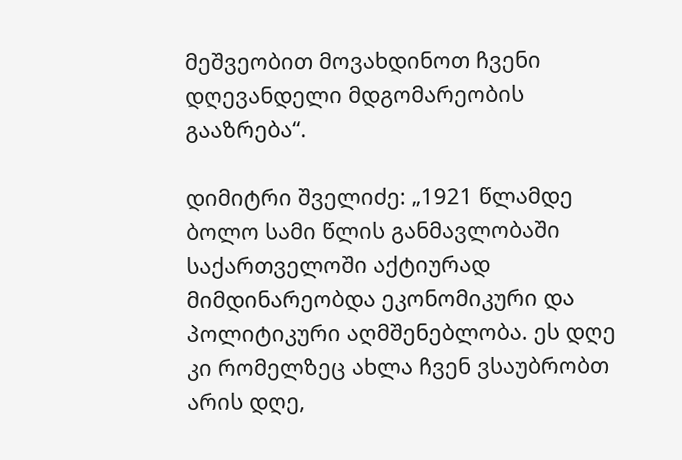მეშვეობით მოვახდინოთ ჩვენი დღევანდელი მდგომარეობის გააზრება“.

დიმიტრი შველიძე: „1921 წლამდე ბოლო სამი წლის განმავლობაში საქართველოში აქტიურად მიმდინარეობდა ეკონომიკური და პოლიტიკური აღმშენებლობა. ეს დღე კი რომელზეც ახლა ჩვენ ვსაუბრობთ არის დღე,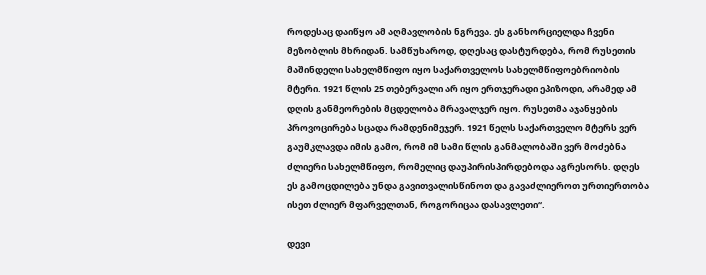როდესაც დაიწყო ამ აღმავლობის ნგრევა. ეს განხორციელდა ჩვენი მეზობლის მხრიდან. სამწუხაროდ, დღესაც დასტურდება, რომ რუსეთის მაშინდელი სახელმწიფო იყო საქართველოს სახელმწიფოებრიობის მტერი. 1921 წლის 25 თებერვალი არ იყო ერთჯერადი ეპიზოდი, არამედ ამ დღის განმეორების მცდელობა მრავალჯერ იყო. რუსეთმა აჯანყების პროვოცირება სცადა რამდენიმეჯერ. 1921 წელს საქართველო მტერს ვერ გაუმკლავდა იმის გამო, რომ იმ სამი წლის განმალობაში ვერ მოძებნა ძლიერი სახელმწიფო, რომელიც დაუპირისპირდებოდა აგრესორს. დღეს ეს გამოცდილება უნდა გავითვალისწინოთ და გავაძლიეროთ ურთიერთობა ისეთ ძლიერ მფარველთან, როგორიცაა დასავლეთი“.

დევი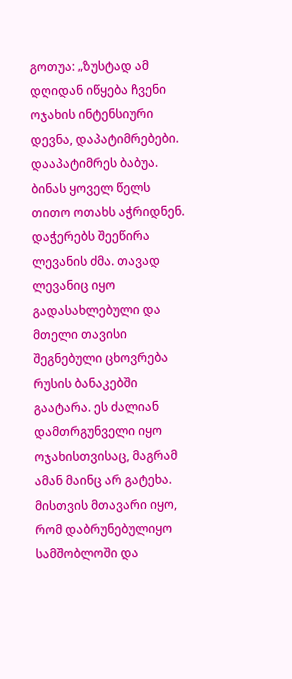გოთუა: „ზუსტად ამ დღიდან იწყება ჩვენი ოჯახის ინტენსიური დევნა, დაპატიმრებები. დააპატიმრეს ბაბუა. ბინას ყოველ წელს თითო ოთახს აჭრიდნენ. დაჭერებს შეეწირა ლევანის ძმა. თავად ლევანიც იყო გადასახლებული და მთელი თავისი შეგნებული ცხოვრება რუსის ბანაკებში გაატარა. ეს ძალიან დამთრგუნველი იყო ოჯახისთვისაც, მაგრამ ამან მაინც არ გატეხა. მისთვის მთავარი იყო, რომ დაბრუნებულიყო სამშობლოში და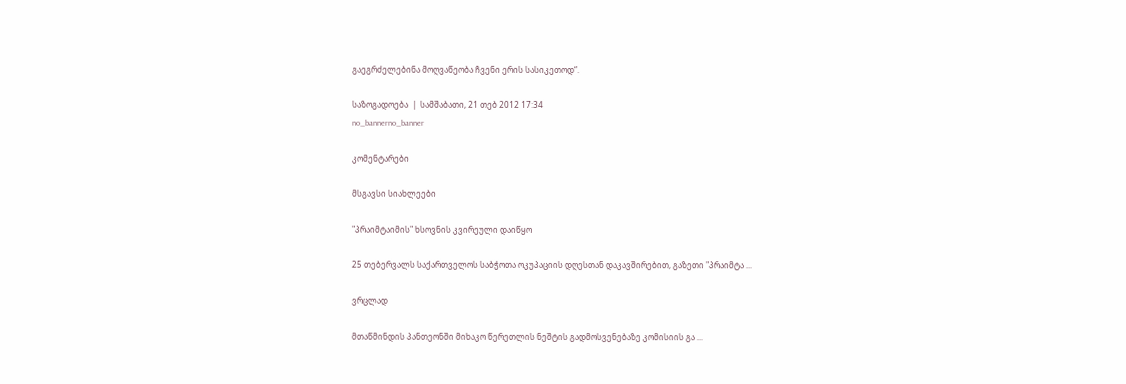გაეგრძელებინა მოღვაწეობა ჩვენი ერის სასიკეთოდ“.

საზოგადოება  |  სამშაბათი, 21 თებ 2012 17:34
no_bannerno_banner

კომენტარები

მსგავსი სიახლეები

"პრაიმტაიმის" ხსოვნის კვირეული დაიწყო

25 თებერვალს საქართველოს საბჭოთა ოკუპაციის დღესთან დაკავშირებით, გაზეთი "პრაიმტა ...

ვრცლად

მთაწმინდის პანთეონში მიხაკო წერეთლის ნეშტის გადმოსვენებაზე კომისიის გა ...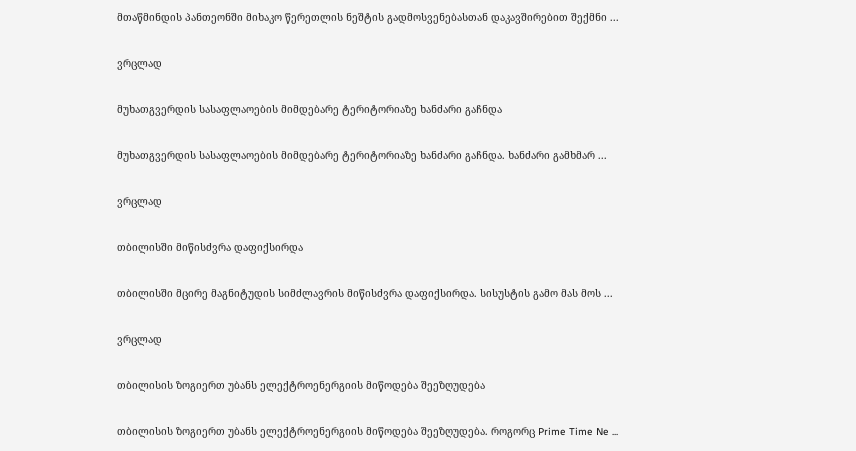მთაწმინდის პანთეონში მიხაკო წერეთლის ნეშტის გადმოსვენებასთან დაკავშირებით შექმნი ...

ვრცლად

მუხათგვერდის სასაფლაოების მიმდებარე ტერიტორიაზე ხანძარი გაჩნდა

მუხათგვერდის სასაფლაოების მიმდებარე ტერიტორიაზე ხანძარი გაჩნდა. ხანძარი გამხმარ ...

ვრცლად

თბილისში მიწისძვრა დაფიქსირდა

თბილისში მცირე მაგნიტუდის სიმძლავრის მიწისძვრა დაფიქსირდა. სისუსტის გამო მას მოს ...

ვრცლად

თბილისის ზოგიერთ უბანს ელექტროენერგიის მიწოდება შეეზღუდება

თბილისის ზოგიერთ უბანს ელექტროენერგიის მიწოდება შეეზღუდება. როგორც Prime Time Ne ...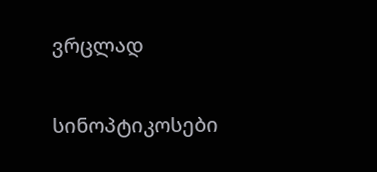ვრცლად

სინოპტიკოსები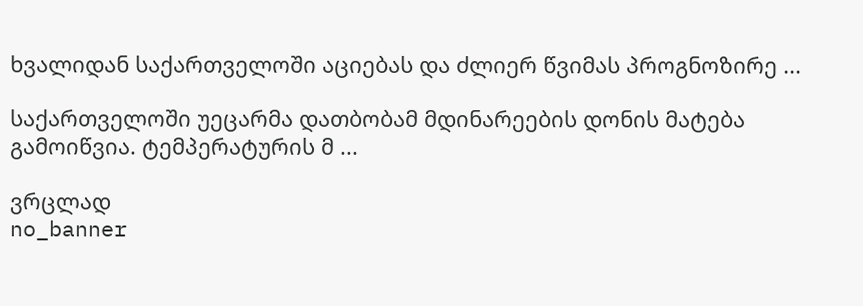ხვალიდან საქართველოში აციებას და ძლიერ წვიმას პროგნოზირე ...

საქართველოში უეცარმა დათბობამ მდინარეების დონის მატება გამოიწვია. ტემპერატურის მ ...

ვრცლად
no_banner